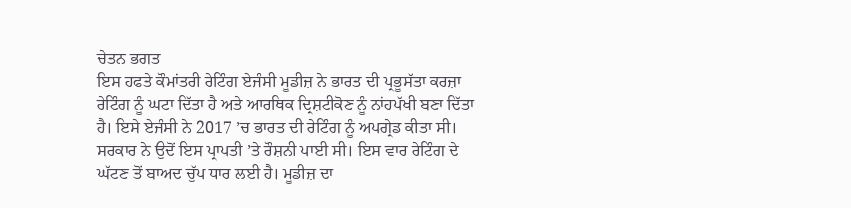ਚੇਤਨ ਭਗਤ
ਇਸ ਹਫਤੇ ਕੌਮਾਂਤਰੀ ਰੇਟਿੰਗ ਏਜੰਸੀ ਮੂਡੀਜ਼ ਨੇ ਭਾਰਤ ਦੀ ਪ੍ਰਭੂਸੱਤਾ ਕਰਜ਼ਾ ਰੇਟਿੰਗ ਨੂੰ ਘਟਾ ਦਿੱਤਾ ਹੈ ਅਤੇ ਆਰਥਿਕ ਦ੍ਰਿਸ਼ਟੀਕੋਣ ਨੂੰ ਨਾਂਹਪੱਖੀ ਬਣਾ ਦਿੱਤਾ ਹੈ। ਇਸੇ ਏਜੰਸੀ ਨੇ 2017 ’ਚ ਭਾਰਤ ਦੀ ਰੇਟਿੰਗ ਨੂੰ ਅਪਗ੍ਰੇਡ ਕੀਤਾ ਸੀ। ਸਰਕਾਰ ਨੇ ਉਦੋਂ ਇਸ ਪ੍ਰਾਪਤੀ ’ਤੇ ਰੌਸ਼ਨੀ ਪਾਈ ਸੀ। ਇਸ ਵਾਰ ਰੇਟਿੰਗ ਦੇ ਘੱਟਣ ਤੋਂ ਬਾਅਦ ਚੁੱਪ ਧਾਰ ਲਈ ਹੈ। ਮੂਡੀਜ਼ ਦਾ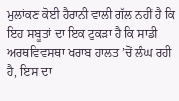ਮੁਲਾਂਕਣ ਕੋਈ ਹੈਰਾਨੀ ਵਾਲੀ ਗੱਲ ਨਹੀਂ ਹੈ ਕਿ ਇਹ ਸਬੂਤਾਂ ਦਾ ਇਕ ਟੁਕੜਾ ਹੈ ਕਿ ਸਾਡੀ ਅਰਥਵਿਵਸਥਾ ਖਰਾਬ ਹਾਲਤ ’ਚੋਂ ਲੰਘ ਰਹੀ ਹੈ, ਇਸ ਦਾ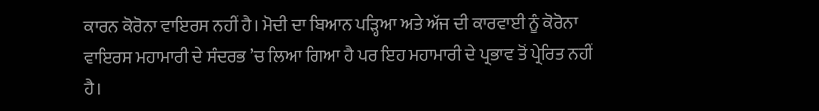ਕਾਰਨ ਕੋਰੋਨਾ ਵਾਇਰਸ ਨਹੀਂ ਹੈ। ਮੋਦੀ ਦਾ ਬਿਆਨ ਪੜ੍ਹਿਆ ਅਤੇ ਅੱਜ ਦੀ ਕਾਰਵਾਈ ਨੂੰ ਕੋਰੋਨਾ ਵਾਇਰਸ ਮਹਾਮਾਰੀ ਦੇ ਸੰਦਰਭ ’ਚ ਲਿਆ ਗਿਆ ਹੈ ਪਰ ਇਹ ਮਹਾਮਾਰੀ ਦੇ ਪ੍ਰਭਾਵ ਤੋਂ ਪ੍ਰੇਰਿਤ ਨਹੀਂ ਹੈ।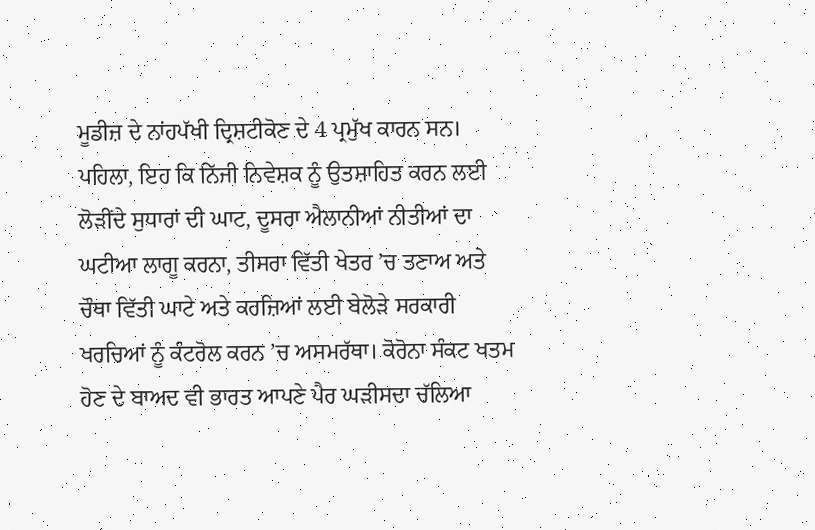ਮੂਡੀਜ਼ ਦੇ ਨਾਂਹਪੱਖੀ ਦ੍ਰਿਸ਼ਟੀਕੋਣ ਦੇ 4 ਪ੍ਰਮੁੱਖ ਕਾਰਨ ਸਨ। ਪਹਿਲਾ, ਇਹ ਕਿ ਨਿੱਜੀ ਨਿਵੇਸ਼ਕ ਨੂੰ ਉਤਸ਼ਾਹਿਤ ਕਰਨ ਲਈ ਲੋੜੀਂਦੇ ਸੁਧਾਰਾਂ ਦੀ ਘਾਟ, ਦੂਸਰਾ ਐਲਾਨੀਆਂ ਨੀਤੀਆਂ ਦਾ ਘਟੀਆ ਲਾਗੂ ਕਰਨਾ, ਤੀਸਰਾ ਵਿੱਤੀ ਖੇਤਰ ’ਚ ਤਣਾਅ ਅਤੇ ਚੌਥਾ ਵਿੱਤੀ ਘਾਟੇ ਅਤੇ ਕਰਜ਼ਿਆਂ ਲਈ ਬੇਲੋੜੇ ਸਰਕਾਰੀ ਖਰਚਿਆਂ ਨੂੰ ਕੰਟਰੋਲ ਕਰਨ ’ਚ ਅਸਮਰੱਥਾ। ਕੋਰੋਨਾ ਸੰਕਟ ਖਤਮ ਹੋਣ ਦੇ ਬਾਅਦ ਵੀ ਭਾਰਤ ਆਪਣੇ ਪੈਰ ਘੜੀਸਦਾ ਚੱਲਿਆ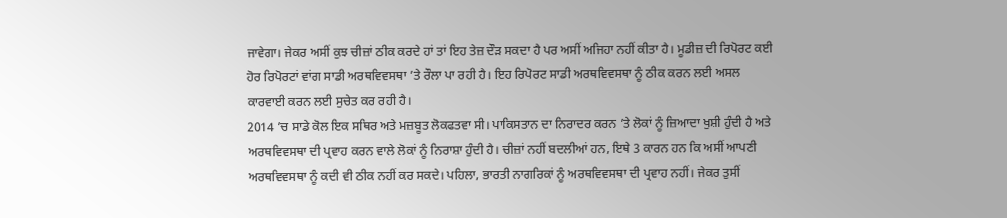ਜਾਵੇਗਾ। ਜੇਕਰ ਅਸੀਂ ਕੁਝ ਚੀਜ਼ਾਂ ਠੀਕ ਕਰਦੇ ਹਾਂ ਤਾਂ ਇਹ ਤੇਜ਼ ਦੌੜ ਸਕਦਾ ਹੈ ਪਰ ਅਸੀਂ ਅਜਿਹਾ ਨਹੀਂ ਕੀਤਾ ਹੈ। ਮੂਡੀਜ਼ ਦੀ ਰਿਪੋਰਟ ਕਈ ਹੋਰ ਰਿਪੋਰਟਾਂ ਵਾਂਗ ਸਾਡੀ ਅਰਥਵਿਵਸਥਾ ’ਤੇ ਰੌਲਾ ਪਾ ਰਹੀ ਹੈ। ਇਹ ਰਿਪੋਰਟ ਸਾਡੀ ਅਰਥਵਿਵਸਥਾ ਨੂੰ ਠੀਕ ਕਰਨ ਲਈ ਅਸਲ ਕਾਰਵਾਈ ਕਰਨ ਲਈ ਸੁਚੇਤ ਕਰ ਰਹੀ ਹੈ।
2014 ’ਚ ਸਾਡੇ ਕੋਲ ਇਕ ਸਥਿਰ ਅਤੇ ਮਜ਼ਬੂਤ ਲੋਕਫਤਵਾ ਸੀ। ਪਾਕਿਸਤਾਨ ਦਾ ਨਿਰਾਦਰ ਕਰਨ ’ਤੇ ਲੋਕਾਂ ਨੂੰ ਜ਼ਿਆਦਾ ਖੁਸ਼ੀ ਹੁੰਦੀ ਹੈ ਅਤੇ ਅਰਥਵਿਵਸਥਾ ਦੀ ਪ੍ਰਵਾਹ ਕਰਨ ਵਾਲੇ ਲੋਕਾਂ ਨੂੰ ਨਿਰਾਸ਼ਾ ਹੁੰਦੀ ਹੈ। ਚੀਜ਼ਾਂ ਨਹੀਂ ਬਦਲੀਆਂ ਹਨ, ਇਥੇ 3 ਕਾਰਨ ਹਨ ਕਿ ਅਸੀਂ ਆਪਣੀ ਅਰਥਵਿਵਸਥਾ ਨੂੰ ਕਦੀ ਵੀ ਠੀਕ ਨਹੀਂ ਕਰ ਸਕਦੇ। ਪਹਿਲਾ, ਭਾਰਤੀ ਨਾਗਰਿਕਾਂ ਨੂੰ ਅਰਥਵਿਵਸਥਾ ਦੀ ਪ੍ਰਵਾਹ ਨਹੀਂ। ਜੇਕਰ ਤੁਸੀਂ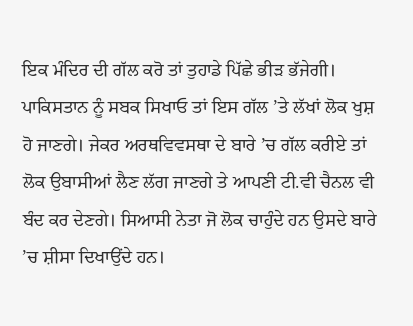ਇਕ ਮੰਦਿਰ ਦੀ ਗੱਲ ਕਰੋ ਤਾਂ ਤੁਹਾਡੇ ਪਿੱਛੇ ਭੀੜ ਭੱਜੇਗੀ। ਪਾਕਿਸਤਾਨ ਨੂੰ ਸਬਕ ਸਿਖਾਓ ਤਾਂ ਇਸ ਗੱਲ ’ਤੇ ਲੱਖਾਂ ਲੋਕ ਖੁਸ਼ ਹੋ ਜਾਣਗੇ। ਜੇਕਰ ਅਰਥਵਿਵਸਥਾ ਦੇ ਬਾਰੇ ’ਚ ਗੱਲ ਕਰੀਏ ਤਾਂ ਲੋਕ ਉਬਾਸੀਆਂ ਲੈਣ ਲੱਗ ਜਾਣਗੇ ਤੇ ਆਪਣੀ ਟੀ.ਵੀ ਚੈਨਲ ਵੀ ਬੰਦ ਕਰ ਦੇਣਗੇ। ਸਿਆਸੀ ਨੇਤਾ ਜੋ ਲੋਕ ਚਾਹੁੰਦੇ ਹਨ ਉਸਦੇ ਬਾਰੇ ’ਚ ਸ਼ੀਸਾ ਦਿਖਾਉਂਦੇ ਹਨ।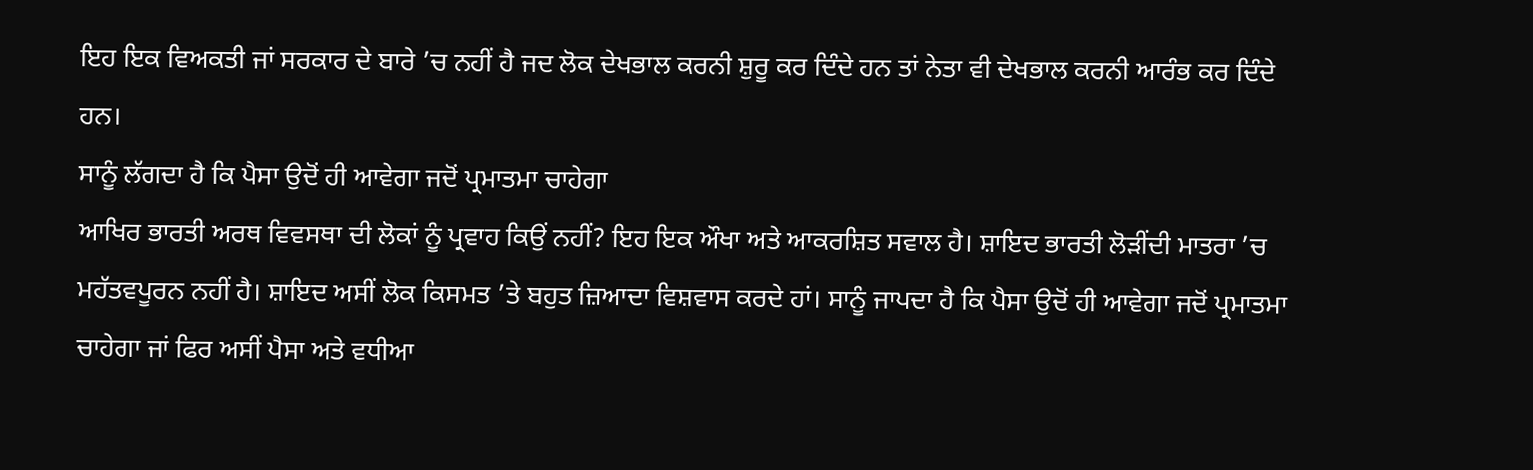ਇਹ ਇਕ ਵਿਅਕਤੀ ਜਾਂ ਸਰਕਾਰ ਦੇ ਬਾਰੇ ’ਚ ਨਹੀਂ ਹੈ ਜਦ ਲੋਕ ਦੇਖਭਾਲ ਕਰਨੀ ਸ਼ੁਰੂ ਕਰ ਦਿੰਦੇ ਹਨ ਤਾਂ ਨੇਤਾ ਵੀ ਦੇਖਭਾਲ ਕਰਨੀ ਆਰੰਭ ਕਰ ਦਿੰਦੇ ਹਨ।
ਸਾਨੂੰ ਲੱਗਦਾ ਹੈ ਕਿ ਪੈਸਾ ਉਦੋਂ ਹੀ ਆਵੇਗਾ ਜਦੋਂ ਪ੍ਰਮਾਤਮਾ ਚਾਹੇਗਾ
ਆਖਿਰ ਭਾਰਤੀ ਅਰਥ ਵਿਵਸਥਾ ਦੀ ਲੋਕਾਂ ਨੂੰ ਪ੍ਰਵਾਹ ਕਿਉਂ ਨਹੀਂ? ਇਹ ਇਕ ਔਖਾ ਅਤੇ ਆਕਰਸ਼ਿਤ ਸਵਾਲ ਹੈ। ਸ਼ਾਇਦ ਭਾਰਤੀ ਲੋੜੀਂਦੀ ਮਾਤਰਾ ’ਚ ਮਹੱਤਵਪੂਰਨ ਨਹੀਂ ਹੈ। ਸ਼ਾਇਦ ਅਸੀਂ ਲੋਕ ਕਿਸਮਤ ’ਤੇ ਬਹੁਤ ਜ਼ਿਆਦਾ ਵਿਸ਼ਵਾਸ ਕਰਦੇ ਹਾਂ। ਸਾਨੂੰ ਜਾਪਦਾ ਹੈ ਕਿ ਪੈਸਾ ਉਦੋਂ ਹੀ ਆਵੇਗਾ ਜਦੋਂ ਪ੍ਰਮਾਤਮਾ ਚਾਹੇਗਾ ਜਾਂ ਫਿਰ ਅਸੀਂ ਪੈਸਾ ਅਤੇ ਵਧੀਆ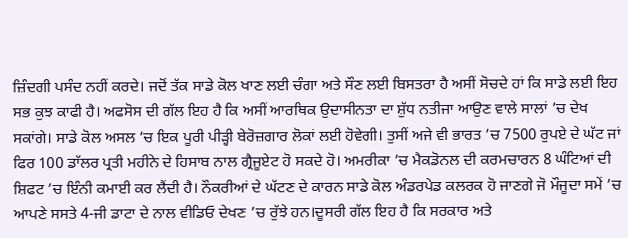ਜ਼ਿੰਦਗੀ ਪਸੰਦ ਨਹੀਂ ਕਰਦੇ। ਜਦੋਂ ਤੱਕ ਸਾਡੇ ਕੋਲ ਖਾਣ ਲਈ ਚੰਗਾ ਅਤੇ ਸੌਣ ਲਈ ਬਿਸਤਰਾ ਹੈ ਅਸੀਂ ਸੋਚਦੇ ਹਾਂ ਕਿ ਸਾਡੇ ਲਈ ਇਹ ਸਭ ਕੁਝ ਕਾਫੀ ਹੈ। ਅਫਸੋਸ ਦੀ ਗੱਲ ਇਹ ਹੈ ਕਿ ਅਸੀਂ ਆਰਥਿਕ ਉਦਾਸੀਨਤਾ ਦਾ ਸ਼ੁੱਧ ਨਤੀਜਾ ਆਉਣ ਵਾਲੇ ਸਾਲਾਂ ’ਚ ਦੇਖ ਸਕਾਂਗੇ। ਸਾਡੇ ਕੋਲ ਅਸਲ ’ਚ ਇਕ ਪੂਰੀ ਪੀੜ੍ਹੀ ਬੇਰੋਜ਼ਗਾਰ ਲੋਕਾਂ ਲਈ ਹੋਵੇਗੀ। ਤੁਸੀਂ ਅਜੇ ਵੀ ਭਾਰਤ ’ਚ 7500 ਰੁਪਏ ਦੇ ਘੱਟ ਜਾਂ ਫਿਰ 100 ਡਾੱਲਰ ਪ੍ਰਤੀ ਮਹੀਨੇ ਦੇ ਹਿਸਾਬ ਨਾਲ ਗ੍ਰੈਜੂਏਟ ਹੋ ਸਕਦੇ ਹੋ। ਅਮਰੀਕਾ ’ਚ ਮੈਕਡੋਨਲ ਦੀ ਕਰਮਚਾਰਨ 8 ਘੰਟਿਆਂ ਦੀ ਸ਼ਿਫਟ ’ਚ ਇੰਨੀ ਕਮਾਈ ਕਰ ਲੈਂਦੀ ਹੈ। ਨੌਕਰੀਆਂ ਦੇ ਘੱਟਣ ਦੇ ਕਾਰਨ ਸਾਡੇ ਕੋਲ ਅੰਡਰਪੇਡ ਕਲਰਕ ਹੋ ਜਾਣਗੇ ਜੋ ਮੌਜੂਦਾ ਸਮੇਂ ’ਚ ਆਪਣੇ ਸਸਤੇ 4-ਜੀ ਡਾਟਾ ਦੇ ਨਾਲ ਵੀਡਿਓ ਦੇਖਣ ’ਚ ਰੁੱਝੇ ਹਨ।ਦੂਸਰੀ ਗੱਲ ਇਹ ਹੈ ਕਿ ਸਰਕਾਰ ਅਤੇ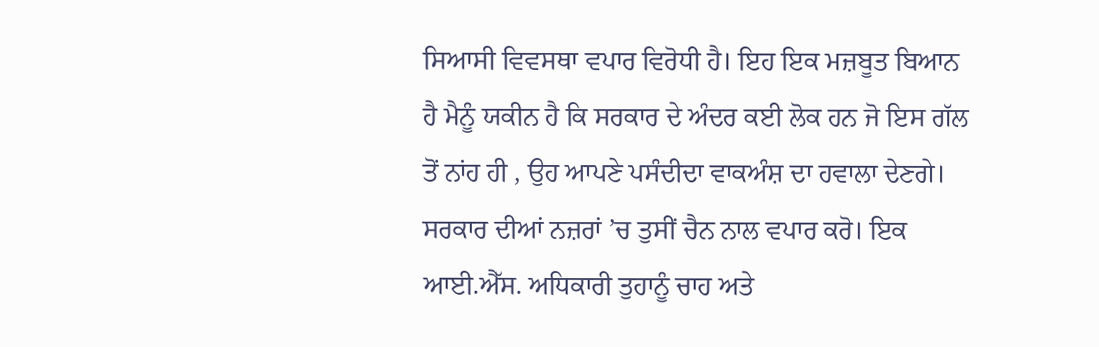ਸਿਆਸੀ ਵਿਵਸਥਾ ਵਪਾਰ ਵਿਰੋਧੀ ਹੈ। ਇਹ ਇਕ ਮਜ਼ਬੂਤ ਬਿਆਨ ਹੈ ਮੈਨੂੰ ਯਕੀਨ ਹੈ ਕਿ ਸਰਕਾਰ ਦੇ ਅੰਦਰ ਕਈ ਲੋਕ ਹਨ ਜੋ ਇਸ ਗੱਲ ਤੋਂ ਨਾਂਹ ਹੀ , ਉਹ ਆਪਣੇ ਪਸੰਦੀਦਾ ਵਾਕਅੰਸ਼ ਦਾ ਹਵਾਲਾ ਦੇਣਗੇ। ਸਰਕਾਰ ਦੀਆਂ ਨਜ਼ਰਾਂ ’ਚ ਤੁਸੀਂ ਚੈਨ ਨਾਲ ਵਪਾਰ ਕਰੋ। ਇਕ ਆਈ.ਐੱਸ. ਅਧਿਕਾਰੀ ਤੁਹਾਨੂੰ ਚਾਹ ਅਤੇ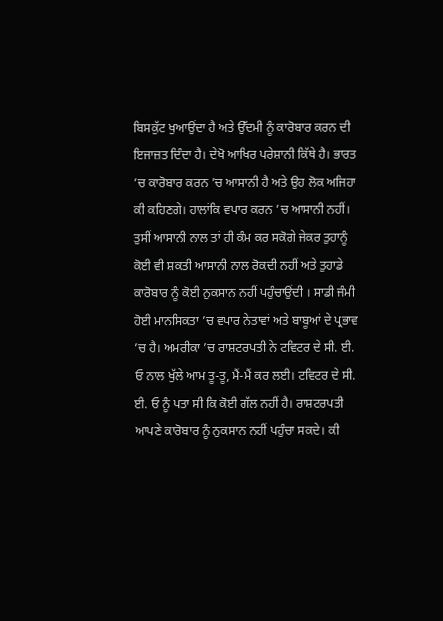ਬਿਸਕੁੱਟ ਖੁਆਉਂਦਾ ਹੈ ਅਤੇ ਉੱਦਮੀ ਨੂੰ ਕਾਰੋਬਾਰ ਕਰਨ ਦੀ ਇਜਾਜ਼ਤ ਦਿੰਦਾ ਹੈ। ਦੇਖੋ ਆਖਿਰ ਪਰੇਸ਼ਾਨੀ ਕਿੱਥੇ ਹੈ। ਭਾਰਤ ’ਚ ਕਾਰੋਬਾਰ ਕਰਨ ’ਚ ਆਸਾਨੀ ਹੈ ਅਤੇ ਉਹ ਲੋਕ ਅਜਿਹਾ ਕੀ ਕਹਿਣਗੇ। ਹਾਲਾਂਕਿ ਵਪਾਰ ਕਰਨ ’ਚ ਆਸਾਨੀ ਨਹੀਂ। ਤੁਸੀਂ ਆਸਾਨੀ ਨਾਲ ਤਾਂ ਹੀ ਕੰਮ ਕਰ ਸਕੋਗੇ ਜੇਕਰ ਤੁਹਾਨੂੰ ਕੋਈ ਵੀ ਸ਼ਕਤੀ ਆਸਾਨੀ ਨਾਲ ਰੋਕਦੀ ਨਹੀਂ ਅਤੇ ਤੁਹਾਡੇ ਕਾਰੋਬਾਰ ਨੂੰ ਕੋਈ ਨੁਕਸਾਨ ਨਹੀਂ ਪਹੁੰਚਾਉਂਦੀ । ਸਾਡੀ ਜੰਮੀ ਹੋਈ ਮਾਨਸਿਕਤਾ ’ਚ ਵਪਾਰ ਨੇਤਾਵਾਂ ਅਤੇ ਬਾਬੂਆਂ ਦੇ ਪ੍ਰਭਾਵ ’ਚ ਹੈ। ਅਮਰੀਕਾ ’ਚ ਰਾਸ਼ਟਰਪਤੀ ਨੇ ਟਵਿਟਰ ਦੇ ਸੀ. ਈ. ਓ ਨਾਲ ਖੁੱਲੇ ਆਮ ਤੂ-ਤੂ, ਮੈਂ-ਮੈਂ ਕਰ ਲਈ। ਟਵਿਟਰ ਦੇ ਸੀ. ਈ. ਓ ਨੂੰ ਪਤਾ ਸੀ ਕਿ ਕੋਈ ਗੱਲ ਨਹੀਂ ਹੈ। ਰਾਸ਼ਟਰਪਤੀ ਆਪਣੇ ਕਾਰੋਬਾਰ ਨੂੰ ਨੁਕਸਾਨ ਨਹੀਂ ਪਹੁੰਚਾ ਸਕਦੇ। ਕੀ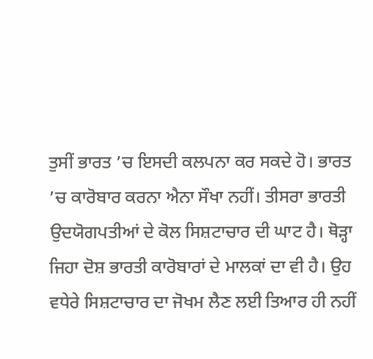ਤੁਸੀਂ ਭਾਰਤ ’ਚ ਇਸਦੀ ਕਲਪਨਾ ਕਰ ਸਕਦੇ ਹੋ। ਭਾਰਤ ’ਚ ਕਾਰੋਬਾਰ ਕਰਨਾ ਐਨਾ ਸੌਖਾ ਨਹੀਂ। ਤੀਸਰਾ ਭਾਰਤੀ ਉਦਯੋਗਪਤੀਆਂ ਦੇ ਕੋਲ ਸਿਸ਼ਟਾਚਾਰ ਦੀ ਘਾਟ ਹੈ। ਥੋੜ੍ਹਾ ਜਿਹਾ ਦੋਸ਼ ਭਾਰਤੀ ਕਾਰੋਬਾਰਾਂ ਦੇ ਮਾਲਕਾਂ ਦਾ ਵੀ ਹੈ। ਉਹ ਵਧੇਰੇ ਸਿਸ਼ਟਾਚਾਰ ਦਾ ਜੋਖਮ ਲੈਣ ਲਈ ਤਿਆਰ ਹੀ ਨਹੀਂ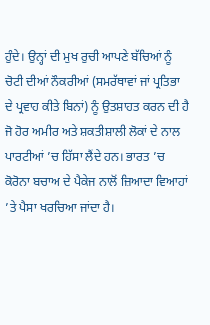ਹੁੰਦੇ। ਉਨ੍ਹਾਂ ਦੀ ਮੁਖ ਰੁਚੀ ਆਪਣੇ ਬੱਚਿਆਂ ਨੂੰ ਚੋਟੀ ਦੀਆਂ ਨੌਕਰੀਆਂ (ਸਮਰੱਥਾਵਾਂ ਜਾਂ ਪ੍ਰਤਿਭਾ ਦੇ ਪ੍ਰਵਾਹ ਕੀਤੇ ਬਿਨਾਂ) ਨੂੰ ਉਤਸ਼ਾਹਤ ਕਰਨ ਦੀ ਹੈ ਜੋ ਹੋਰ ਅਮੀਰ ਅਤੇ ਸ਼ਕਤੀਸ਼ਾਲੀ ਲੋਕਾਂ ਦੇ ਨਾਲ ਪਾਰਟੀਆਂ ’ਚ ਹਿੱਸਾ ਲੈਂਦੇ ਹਨ। ਭਾਰਤ ’ਚ ਕੋਰੋਨਾ ਬਚਾਅ ਦੇ ਪੈਕੇਜ ਨਾਲੋਂ ਜ਼ਿਆਦਾ ਵਿਆਹਾਂ ’ਤੇ ਪੈਸਾ ਖਰਚਿਆ ਜਾਂਦਾ ਹੈ।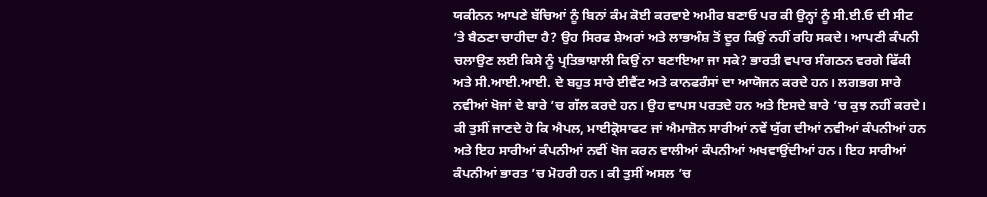ਯਕੀਨਨ ਆਪਣੇ ਬੱਚਿਆਂ ਨੂੰ ਬਿਨਾਂ ਕੰਮ ਕੋਈ ਕਰਵਾਏ ਅਮੀਰ ਬਣਾਓ ਪਰ ਕੀ ਉਨ੍ਹਾਂ ਨੂੰ ਸੀ.ਈ.ਓ ਦੀ ਸੀਟ ’ਤੇ ਬੈਠਣਾ ਚਾਹੀਦਾ ਹੈ? ਉਹ ਸਿਰਫ ਸ਼ੇਅਰਾਂ ਅਤੇ ਲਾਭਅੰਸ਼ ਤੋਂ ਦੂਰ ਕਿਉਂ ਨਹੀਂ ਰਹਿ ਸਕਦੇ। ਆਪਣੀ ਕੰਪਨੀ ਚਲਾਉਣ ਲਈ ਕਿਸੇ ਨੂੰ ਪ੍ਰਤਿਭਾਸ਼ਾਲੀ ਕਿਉਂ ਨਾ ਬਣਾਇਆ ਜਾ ਸਕੇ? ਭਾਰਤੀ ਵਪਾਰ ਸੰਗਠਨ ਵਰਗੇ ਫਿੱਕੀ ਅਤੇ ਸੀ.ਆਈ.ਆਈ. ਦੇ ਬਹੁਤ ਸਾਰੇ ਈਵੈਂਟ ਅਤੇ ਕਾਨਫਰੰਸਾਂ ਦਾ ਆਯੋਜਨ ਕਰਦੇ ਹਨ। ਲਗਭਗ ਸਾਰੇ ਨਵੀਆਂ ਖੋਜਾਂ ਦੇ ਬਾਰੇ ’ਚ ਗੱਲ ਕਰਦੇ ਹਨ। ਉਹ ਵਾਪਸ ਪਰਤਦੇ ਹਨ ਅਤੇ ਇਸਦੇ ਬਾਰੇ ’ਚ ਕੁਝ ਨਹੀਂ ਕਰਦੇ। ਕੀ ਤੁਸੀਂ ਜਾਣਦੇ ਹੋ ਕਿ ਐਪਲ, ਮਾਈਕ੍ਰੋਸਾਫਟ ਜਾਂ ਐਮਾਜ਼ੋਨ ਸਾਰੀਆਂ ਨਵੇਂ ਯੁੱਗ ਦੀਆਂ ਨਵੀਆਂ ਕੰਪਨੀਆਂ ਹਨ ਅਤੇ ਇਹ ਸਾਰੀਆਂ ਕੰਪਨੀਆਂ ਨਵੀਂ ਖੋਜ ਕਰਨ ਵਾਲੀਆਂ ਕੰਪਨੀਆਂ ਅਖਵਾਉਂਦੀਆਂ ਹਨ। ਇਹ ਸਾਰੀਆਂ ਕੰਪਨੀਆਂ ਭਾਰਤ ’ਚ ਮੋਹਰੀ ਹਨ। ਕੀ ਤੁਸੀਂ ਅਸਲ ’ਚ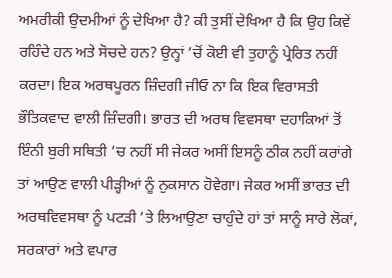ਅਮਰੀਕੀ ਉਦਮੀਆਂ ਨੂੰ ਦੇਖਿਆ ਹੈ? ਕੀ ਤੁਸੀਂ ਦੇਖਿਆ ਹੈ ਕਿ ਉਹ ਕਿਵੇਂ ਰਹਿੰਦੇ ਹਨ ਅਤੇ ਸੋਚਦੇ ਹਨ? ਉਨ੍ਹਾਂ ’ਚੋਂ ਕੋਈ ਵੀ ਤੁਹਾਨੂੰ ਪ੍ਰੇਰਿਤ ਨਹੀਂ ਕਰਦਾ। ਇਕ ਅਰਥਪੂਰਨ ਜ਼ਿੰਦਗੀ ਜੀਓ ਨਾ ਕਿ ਇਕ ਵਿਰਾਸਤੀ ਭੌਤਿਕਵਾਦ ਵਾਲੀ ਜ਼ਿੰਦਗੀ। ਭਾਰਤ ਦੀ ਅਰਥ ਵਿਵਸਥਾ ਦਹਾਕਿਆਂ ਤੋਂ ਇੰਨੀ ਬੁਰੀ ਸਥਿਤੀ ’ਚ ਨਹੀਂ ਸੀ ਜੇਕਰ ਅਸੀਂ ਇਸਨੂੰ ਠੀਕ ਨਹੀਂ ਕਰਾਂਗੇ ਤਾਂ ਆਉਣ ਵਾਲੀ ਪੀੜ੍ਹੀਆਂ ਨੂੰ ਨੁਕਸਾਨ ਹੋਵੇਗਾ। ਜੇਕਰ ਅਸੀਂ ਭਾਰਤ ਦੀ ਅਰਥਵਿਵਸਥਾ ਨੂੰ ਪਟੜੀ ’ਤੇ ਲਿਆਉਣਾ ਚਾਹੁੰਦੇ ਹਾਂ ਤਾਂ ਸਾਨੂੰ ਸਾਰੇ ਲੋਕਾਂ, ਸਰਕਾਰਾਂ ਅਤੇ ਵਪਾਰ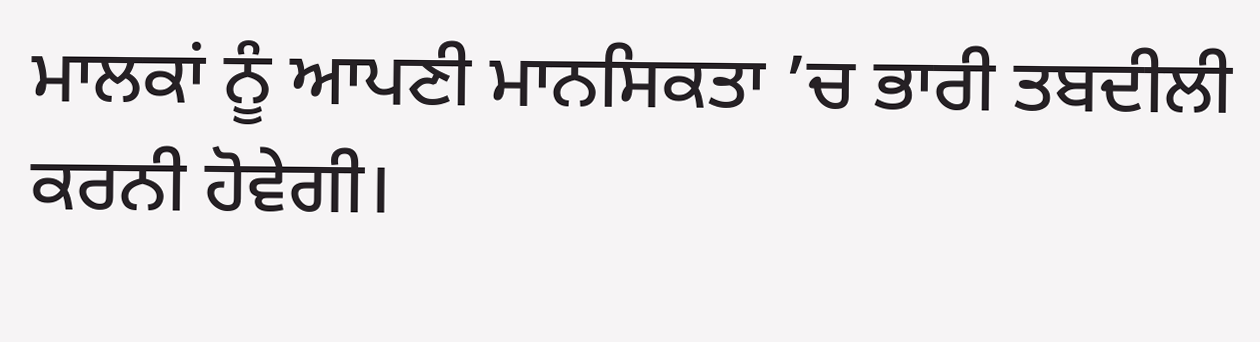ਮਾਲਕਾਂ ਨੂੰ ਆਪਣੀ ਮਾਨਸਿਕਤਾ ’ਚ ਭਾਰੀ ਤਬਦੀਲੀ ਕਰਨੀ ਹੋਵੇਗੀ।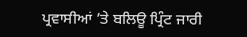ਪ੍ਰਵਾਸੀਆਂ ’ਤੇ ਬਲਿਊ ਪ੍ਰਿੰਟ ਜਾਰੀ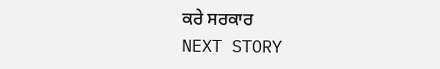ਕਰੇ ਸਰਕਾਰ
NEXT STORY